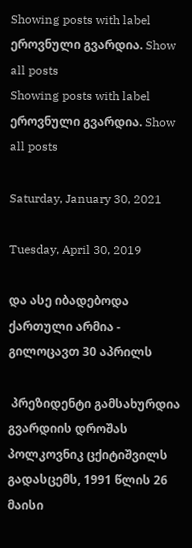Showing posts with label ეროვნული გვარდია. Show all posts
Showing posts with label ეროვნული გვარდია. Show all posts

Saturday, January 30, 2021

Tuesday, April 30, 2019

და ასე იბადებოდა ქართული არმია - გილოცავთ 30 აპრილს

 პრეზიდენტი გამსახურდია გვარდიის დროშას პოლკოვნიკ ცქიტიშვილს გადასცემს, 1991 წლის 26 მაისი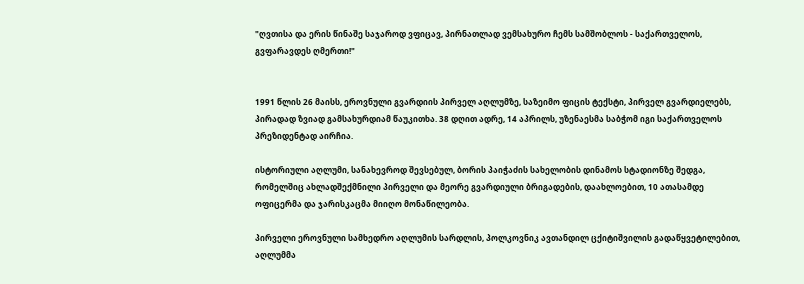"ღვთისა და ერის წინაშე საჯაროდ ვფიცავ, პირნათლად ვემსახურო ჩემს სამშობლოს - საქართველოს, გვფარავდეს ღმერთი!"


1991 წლის 26 მაისს, ეროვნული გვარდიის პირველ აღლუმზე, საზეიმო ფიცის ტექსტი, პირველ გვარდიელებს, პირადად ზვიად გამსახურდიამ წაუკითხა. 38 დღით ადრე, 14 აპრილს, უზენაესმა საბჭომ იგი საქართველოს პრეზიდენტად აირჩია.

ისტორიული აღლუმი, სანახევროდ შევსებულ, ბორის პაიჭაძის სახელობის დინამოს სტადიონზე შედგა, რომელშიც ახლადშექმნილი პირველი და მეორე გვარდიული ბრიგადების, დაახლოებით, 10 ათასამდე ოფიცერმა და ჯარისკაცმა მიიღო მონაწილეობა.

პირველი ეროვნული სამხედრო აღლუმის სარდლის, პოლკოვნიკ ავთანდილ ცქიტიშვილის გადაწყვეტილებით, აღლუმმა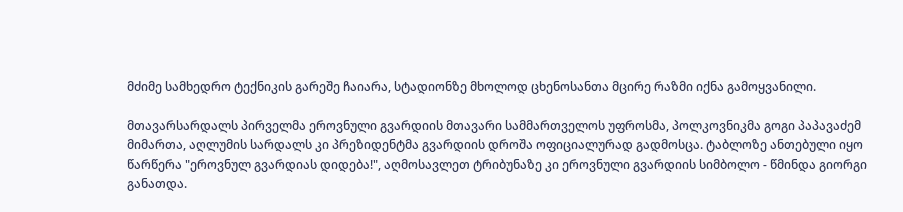მძიმე სამხედრო ტექნიკის გარეშე ჩაიარა, სტადიონზე მხოლოდ ცხენოსანთა მცირე რაზმი იქნა გამოყვანილი.

მთავარსარდალს პირველმა ეროვნული გვარდიის მთავარი სამმართველოს უფროსმა, პოლკოვნიკმა გოგი პაპავაძემ მიმართა, აღლუმის სარდალს კი პრეზიდენტმა გვარდიის დროშა ოფიციალურად გადმოსცა. ტაბლოზე ანთებული იყო წარწერა "ეროვნულ გვარდიას დიდება!", აღმოსავლეთ ტრიბუნაზე კი ეროვნული გვარდიის სიმბოლო - წმინდა გიორგი განათდა.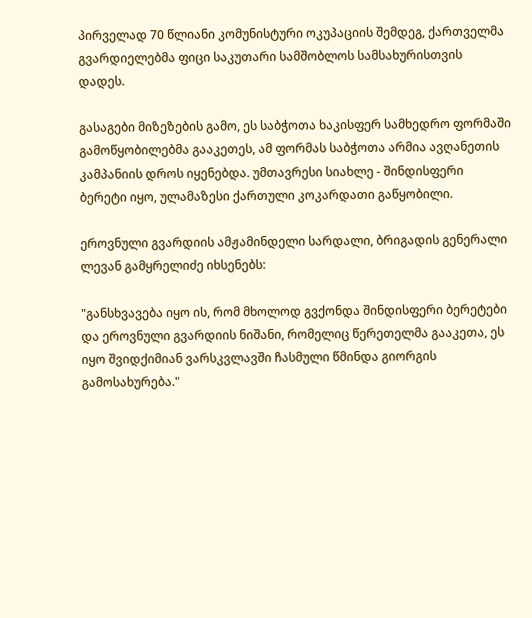პირველად 70 წლიანი კომუნისტური ოკუპაციის შემდეგ, ქართველმა გვარდიელებმა ფიცი საკუთარი სამშობლოს სამსახურისთვის დადეს.

გასაგები მიზეზების გამო, ეს საბჭოთა ხაკისფერ სამხედრო ფორმაში გამოწყობილებმა გააკეთეს, ამ ფორმას საბჭოთა არმია ავღანეთის კამპანიის დროს იყენებდა. უმთავრესი სიახლე - შინდისფერი ბერეტი იყო, ულამაზესი ქართული კოკარდათი გაწყობილი.

ეროვნული გვარდიის ამჟამინდელი სარდალი, ბრიგადის გენერალი ლევან გამყრელიძე იხსენებს:

"განსხვავება იყო ის, რომ მხოლოდ გვქონდა შინდისფერი ბერეტები და ეროვნული გვარდიის ნიშანი, რომელიც წერეთელმა გააკეთა, ეს იყო შვიდქიმიან ვარსკვლავში ჩასმული წმინდა გიორგის გამოსახურება."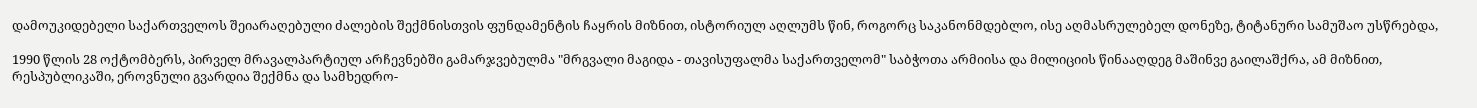დამოუკიდებელი საქართველოს შეიარაღებული ძალების შექმნისთვის ფუნდამენტის ჩაყრის მიზნით, ისტორიულ აღლუმს წინ, როგორც საკანონმდებლო, ისე აღმასრულებელ დონეზე, ტიტანური სამუშაო უსწრებდა,

1990 წლის 28 ოქტომბერს, პირველ მრავალპარტიულ არჩევნებში გამარჯვებულმა "მრგვალი მაგიდა - თავისუფალმა საქართველომ" საბჭოთა არმიისა და მილიციის წინააღდეგ მაშინვე გაილაშქრა, ამ მიზნით, რესპუბლიკაში, ეროვნული გვარდია შექმნა და სამხედრო-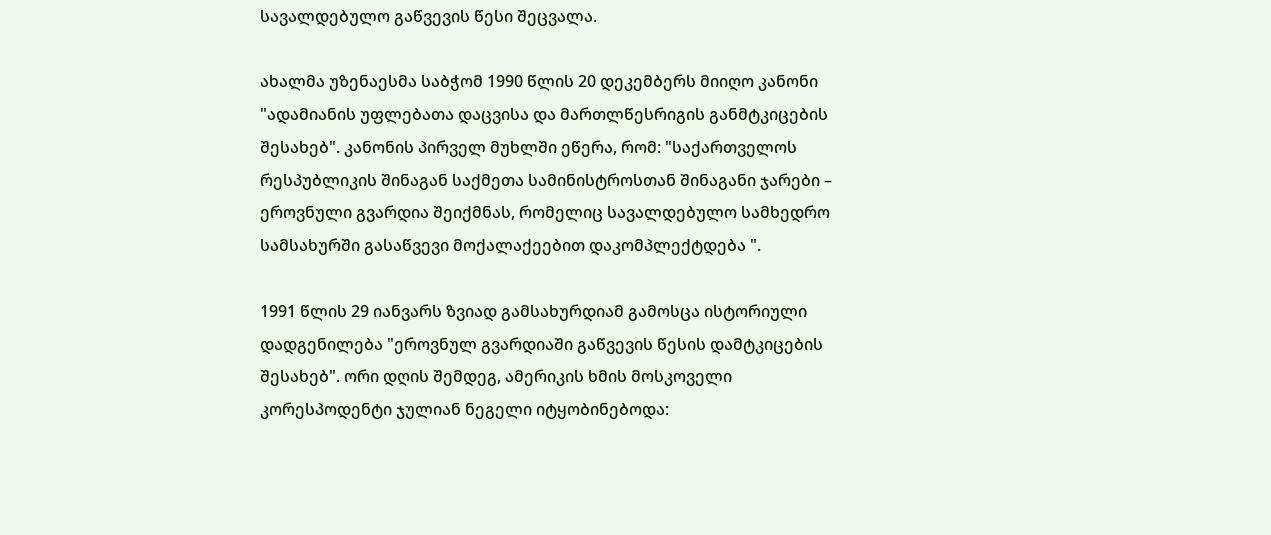სავალდებულო გაწვევის წესი შეცვალა.

ახალმა უზენაესმა საბჭომ 1990 წლის 20 დეკემბერს მიიღო კანონი "ადამიანის უფლებათა დაცვისა და მართლწესრიგის განმტკიცების შესახებ". კანონის პირველ მუხლში ეწერა, რომ: "საქართველოს რესპუბლიკის შინაგან საქმეთა სამინისტროსთან შინაგანი ჯარები – ეროვნული გვარდია შეიქმნას, რომელიც სავალდებულო სამხედრო სამსახურში გასაწვევი მოქალაქეებით დაკომპლექტდება ".

1991 წლის 29 იანვარს ზვიად გამსახურდიამ გამოსცა ისტორიული დადგენილება "ეროვნულ გვარდიაში გაწვევის წესის დამტკიცების შესახებ". ორი დღის შემდეგ, ამერიკის ხმის მოსკოველი კორესპოდენტი ჯულიან ნეგელი იტყობინებოდა: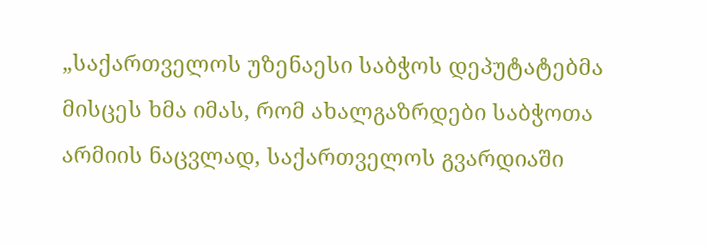„საქართველოს უზენაესი საბჭოს დეპუტატებმა მისცეს ხმა იმას, რომ ახალგაზრდები საბჭოთა არმიის ნაცვლად, საქართველოს გვარდიაში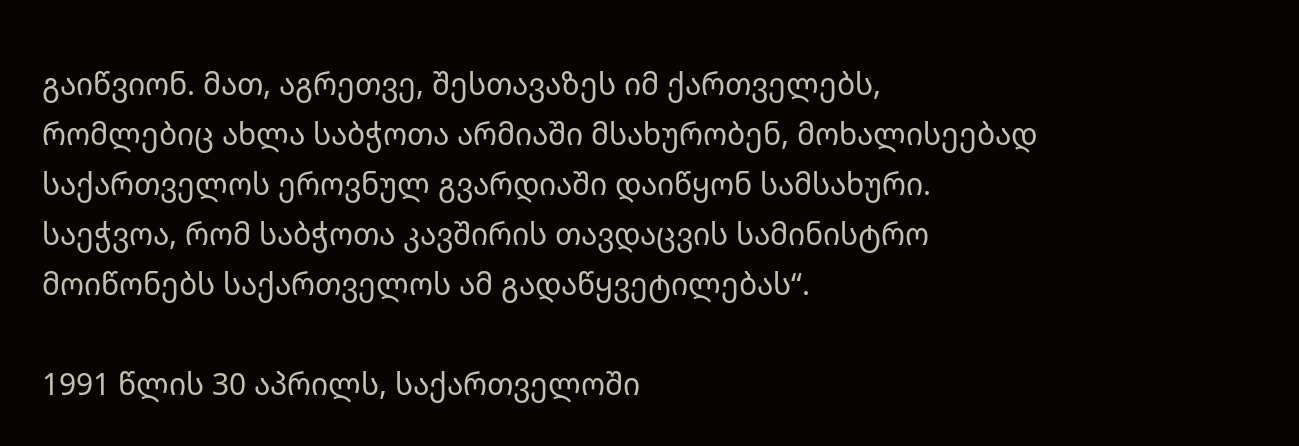გაიწვიონ. მათ, აგრეთვე, შესთავაზეს იმ ქართველებს, რომლებიც ახლა საბჭოთა არმიაში მსახურობენ, მოხალისეებად საქართველოს ეროვნულ გვარდიაში დაიწყონ სამსახური. საეჭვოა, რომ საბჭოთა კავშირის თავდაცვის სამინისტრო მოიწონებს საქართველოს ამ გადაწყვეტილებას“.

1991 წლის 30 აპრილს, საქართველოში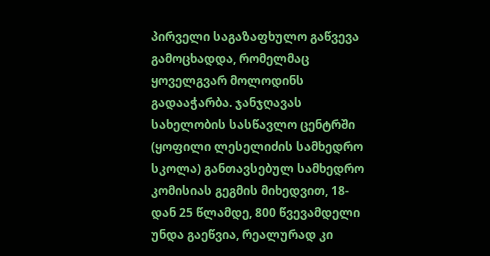პირველი საგაზაფხულო გაწვევა გამოცხადდა, რომელმაც ყოველგვარ მოლოდინს გადააჭარბა. ჯანჯღავას სახელობის სასწავლო ცენტრში (ყოფილი ლესელიძის სამხედრო სკოლა) განთავსებულ სამხედრო კომისიას გეგმის მიხედვით, 18-დან 25 წლამდე, 800 წვევამდელი უნდა გაეწვია, რეალურად კი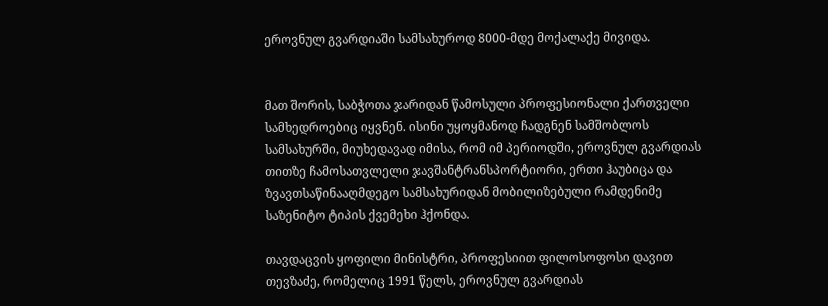ეროვნულ გვარდიაში სამსახუროდ 8000-მდე მოქალაქე მივიდა.


მათ შორის, საბჭოთა ჯარიდან წამოსული პროფესიონალი ქართველი სამხედროებიც იყვნენ. ისინი უყოყმანოდ ჩადგნენ სამშობლოს სამსახურში, მიუხედავად იმისა, რომ იმ პერიოდში, ეროვნულ გვარდიას თითზე ჩამოსათვლელი ჯავშანტრანსპორტიორი, ერთი ჰაუბიცა და ზვავთსაწინააღმდეგო სამსახურიდან მობილიზებული რამდენიმე საზენიტო ტიპის ქვემეხი ჰქონდა.

თავდაცვის ყოფილი მინისტრი, პროფესიით ფილოსოფოსი დავით თევზაძე, რომელიც 1991 წელს, ეროვნულ გვარდიას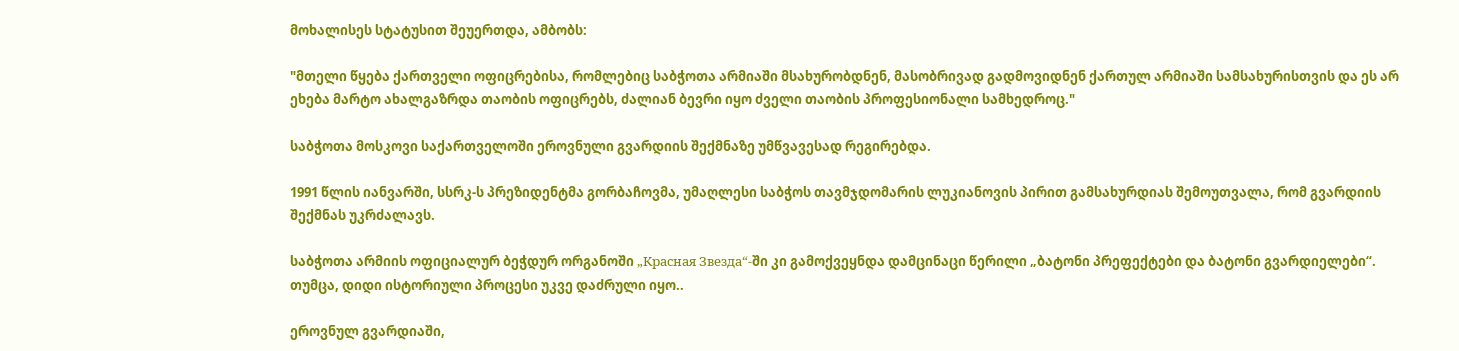მოხალისეს სტატუსით შეუერთდა, ამბობს:

"მთელი წყება ქართველი ოფიცრებისა, რომლებიც საბჭოთა არმიაში მსახურობდნენ, მასობრივად გადმოვიდნენ ქართულ არმიაში სამსახურისთვის და ეს არ ეხება მარტო ახალგაზრდა თაობის ოფიცრებს, ძალიან ბევრი იყო ძველი თაობის პროფესიონალი სამხედროც."

საბჭოთა მოსკოვი საქართველოში ეროვნული გვარდიის შექმნაზე უმწვავესად რეგირებდა.

1991 წლის იანვარში, სსრკ-ს პრეზიდენტმა გორბაჩოვმა, უმაღლესი საბჭოს თავმჯდომარის ლუკიანოვის პირით გამსახურდიას შემოუთვალა, რომ გვარდიის შექმნას უკრძალავს.

საბჭოთა არმიის ოფიციალურ ბეჭდურ ორგანოში „Красная Звезда“-ში კი გამოქვეყნდა დამცინაცი წერილი „ბატონი პრეფექტები და ბატონი გვარდიელები“. თუმცა, დიდი ისტორიული პროცესი უკვე დაძრული იყო..

ეროვნულ გვარდიაში,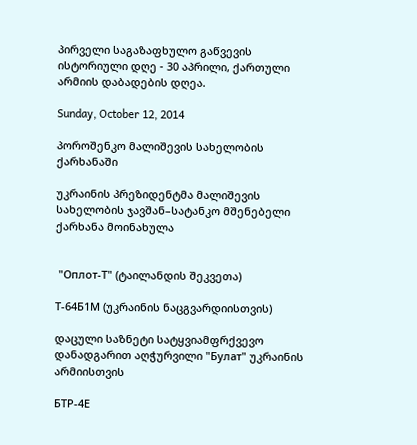პირველი საგაზაფხულო გაწვევის ისტორიული დღე - 30 აპრილი, ქართული არმიის დაბადების დღეა.

Sunday, October 12, 2014

პოროშენკო მალიშევის სახელობის ქარხანაში

უკრაინის პრეზიდენტმა მალიშევის სახელობის ჯავშან–სატანკო მშენებელი ქარხანა მოინახულა


 "Оплот-Т" (ტაილანდის შეკვეთა)

Т-64Б1М (უკრაინის ნაცგვარდიისთვის)

დაცული საზნეტი სატყვიამფრქვევო დანადგარით აღჭურვილი "Булат" უკრაინის არმიისთვის

БТР-4Е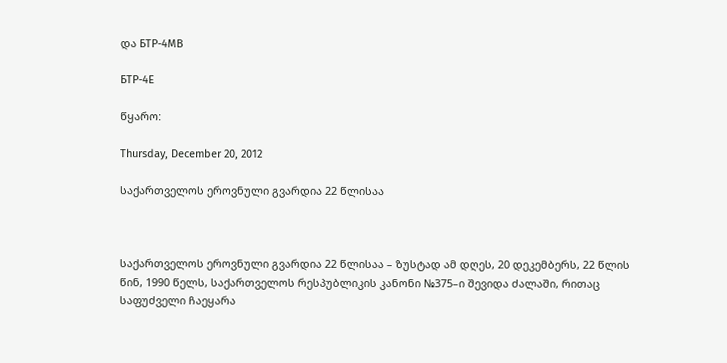და БТР-4МВ

БТР-4Е

წყარო:

Thursday, December 20, 2012

საქართველოს ეროვნული გვარდია 22 წლისაა



საქართველოს ეროვნული გვარდია 22 წლისაა – ზუსტად ამ დღეს, 20 დეკემბერს, 22 წლის წინ, 1990 წელს, საქართველოს რესპუბლიკის კანონი №375–ი შევიდა ძალაში, რითაც საფუძველი ჩაეყარა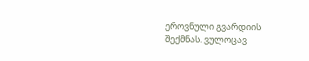ეროვნული გვარდიის შექმნას. ვულოცავ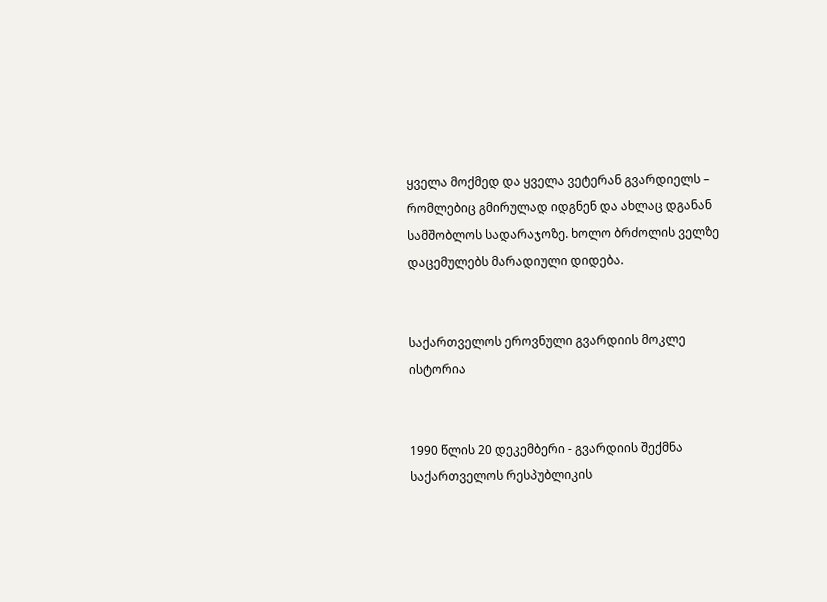ყველა მოქმედ და ყველა ვეტერან გვარდიელს – რომლებიც გმირულად იდგნენ და ახლაც დგანან სამშობლოს სადარაჯოზე. ხოლო ბრძოლის ველზე დაცემულებს მარადიული დიდება.


საქართველოს ეროვნული გვარდიის მოკლე ისტორია


1990 წლის 20 დეკემბერი - გვარდიის შექმნა
საქართველოს რესპუბლიკის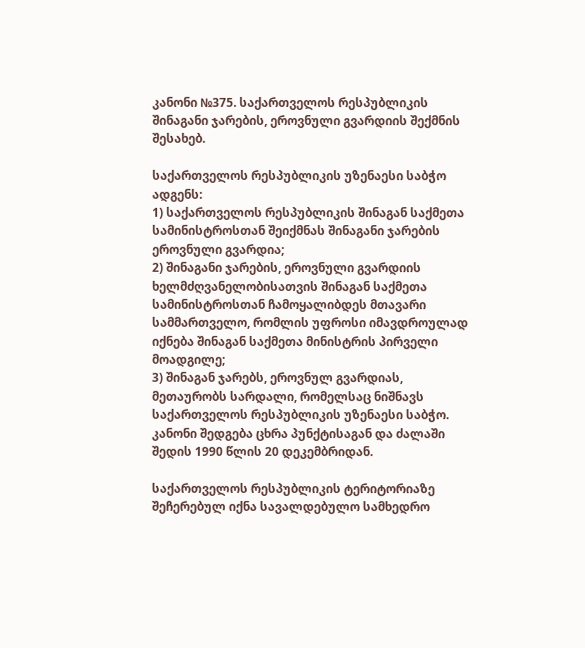კანონი №375. საქართველოს რესპუბლიკის შინაგანი ჯარების, ეროვნული გვარდიის შექმნის შესახებ.

საქართველოს რესპუბლიკის უზენაესი საბჭო ადგენს:
1) საქართველოს რესპუბლიკის შინაგან საქმეთა სამინისტროსთან შეიქმნას შინაგანი ჯარების ეროვნული გვარდია;
2) შინაგანი ჯარების, ეროვნული გვარდიის ხელმძღვანელობისათვის შინაგან საქმეთა სამინისტროსთან ჩამოყალიბდეს მთავარი სამმართველო, რომლის უფროსი იმავდროულად იქნება შინაგან საქმეთა მინისტრის პირველი მოადგილე;
3) შინაგან ჯარებს, ეროვნულ გვარდიას, მეთაურობს სარდალი, რომელსაც ნიშნავს საქართველოს რესპუბლიკის უზენაესი საბჭო.
კანონი შედგება ცხრა პუნქტისაგან და ძალაში შედის 1990 წლის 20 დეკემბრიდან.

საქართველოს რესპუბლიკის ტერიტორიაზე შეჩერებულ იქნა სავალდებულო სამხედრო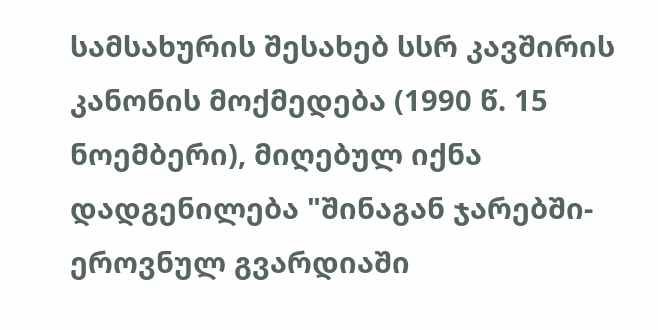სამსახურის შესახებ სსრ კავშირის კანონის მოქმედება (1990 წ. 15 ნოემბერი), მიღებულ იქნა დადგენილება "შინაგან ჯარებში-ეროვნულ გვარდიაში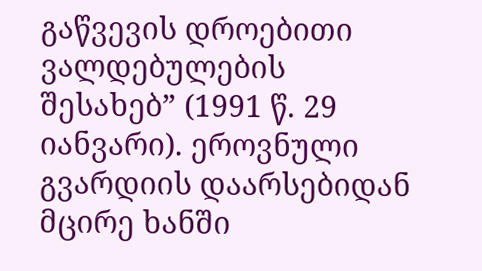გაწვევის დროებითი ვალდებულების შესახებ” (1991 წ. 29 იანვარი). ეროვნული გვარდიის დაარსებიდან მცირე ხანში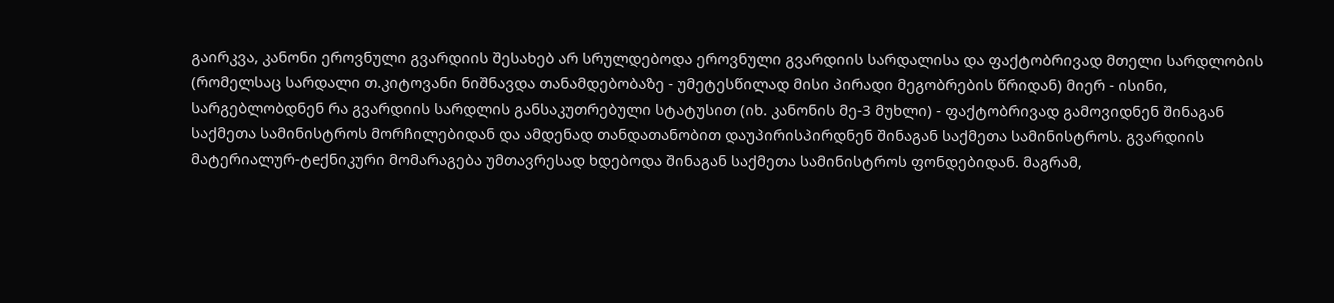გაირკვა, კანონი ეროვნული გვარდიის შესახებ არ სრულდებოდა ეროვნული გვარდიის სარდალისა და ფაქტობრივად მთელი სარდლობის (რომელსაც სარდალი თ.კიტოვანი ნიშნავდა თანამდებობაზე - უმეტესწილად მისი პირადი მეგობრების წრიდან) მიერ - ისინი, სარგებლობდნენ რა გვარდიის სარდლის განსაკუთრებული სტატუსით (იხ. კანონის მე-3 მუხლი) - ფაქტობრივად გამოვიდნენ შინაგან საქმეთა სამინისტროს მორჩილებიდან და ამდენად თანდათანობით დაუპირისპირდნენ შინაგან საქმეთა სამინისტროს. გვარდიის მატერიალურ-ტeქნიკური მომარაგება უმთავრესად ხდებოდა შინაგან საქმეთა სამინისტროს ფონდებიდან. მაგრამ,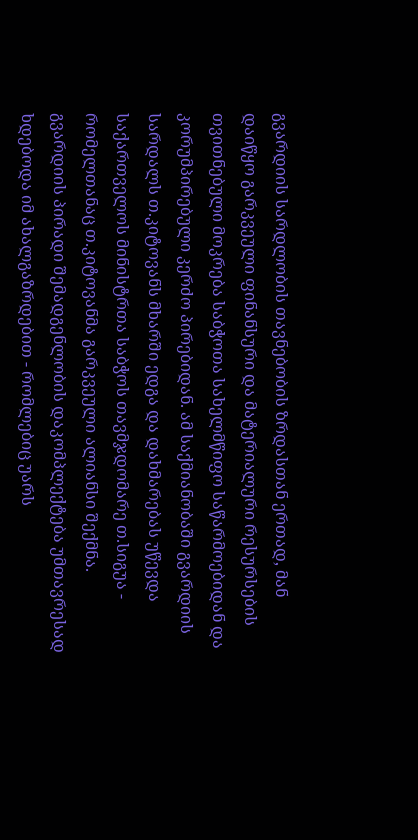გვარდიის სარდლობის თავნებობის ზრდასთან ერთად, მან დაიწყო გარკვეული ფინანსური და მატერიალური რესურსების თვითნებული მოკრება საბჭოთა სახელმწიფო საწარმოებიდან და კორუმპირებული კერძო პირებიდან. ამ საქმიანობაში გვარდიის სარდალს თ.კიტოვანს მხარში ედგა და დახმარებას უწევდა საქართველოს მინისტრთა საბჭოს თავმჯდომარე თ.სიგუა - რომელთანაც თ.კიტოვანმა გარკვეული ალიანსი შექმნა. გვარდიის პირადი შემადგენლობის დაკომპლექტება უმთავრესად ხდებოდა იმ ახალგაზრდებით - რომლებიც უარს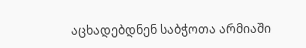აცხადებდნენ საბჭოთა არმიაში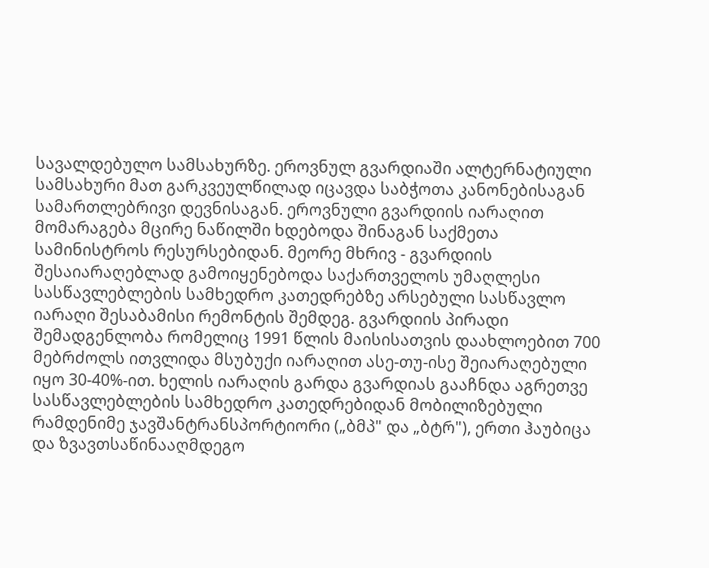სავალდებულო სამსახურზე. ეროვნულ გვარდიაში ალტერნატიული სამსახური მათ გარკვეულწილად იცავდა საბჭოთა კანონებისაგან სამართლებრივი დევნისაგან. ეროვნული გვარდიის იარაღით მომარაგება მცირე ნაწილში ხდებოდა შინაგან საქმეთა სამინისტროს რესურსებიდან. მეორე მხრივ - გვარდიის შესაიარაღებლად გამოიყენებოდა საქართველოს უმაღლესი სასწავლებლების სამხედრო კათედრებზე არსებული სასწავლო იარაღი შესაბამისი რემონტის შემდეგ. გვარდიის პირადი შემადგენლობა რომელიც 1991 წლის მაისისათვის დაახლოებით 700 მებრძოლს ითვლიდა მსუბუქი იარაღით ასე-თუ-ისე შეიარაღებული იყო 30-40%-ით. ხელის იარაღის გარდა გვარდიას გააჩნდა აგრეთვე სასწავლებლების სამხედრო კათედრებიდან მობილიზებული რამდენიმე ჯავშანტრანსპორტიორი („ბმპ" და „ბტრ"), ერთი ჰაუბიცა და ზვავთსაწინააღმდეგო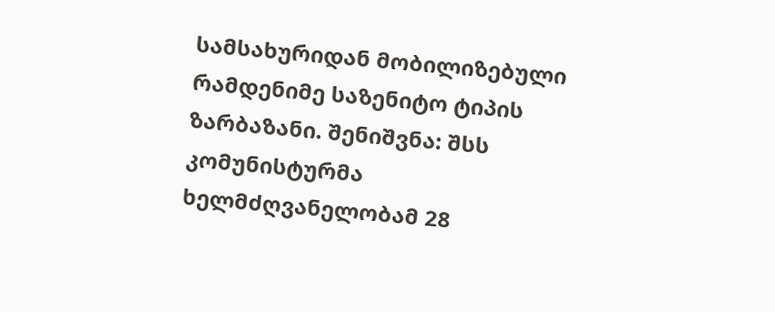სამსახურიდან მობილიზებული რამდენიმე საზენიტო ტიპის ზარბაზანი. შენიშვნა: შსს კომუნისტურმა ხელმძღვანელობამ 28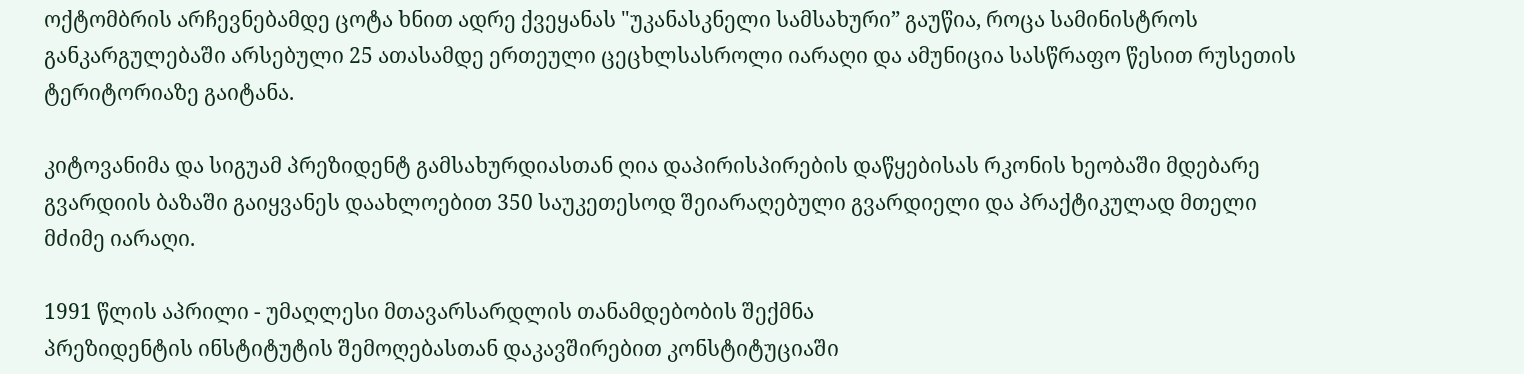ოქტომბრის არჩევნებამდე ცოტა ხნით ადრე ქვეყანას "უკანასკნელი სამსახური” გაუწია, როცა სამინისტროს განკარგულებაში არსებული 25 ათასამდე ერთეული ცეცხლსასროლი იარაღი და ამუნიცია სასწრაფო წესით რუსეთის ტერიტორიაზე გაიტანა.

კიტოვანიმა და სიგუამ პრეზიდენტ გამსახურდიასთან ღია დაპირისპირების დაწყებისას რკონის ხეობაში მდებარე გვარდიის ბაზაში გაიყვანეს დაახლოებით 350 საუკეთესოდ შეიარაღებული გვარდიელი და პრაქტიკულად მთელი მძიმე იარაღი.

1991 წლის აპრილი - უმაღლესი მთავარსარდლის თანამდებობის შექმნა
პრეზიდენტის ინსტიტუტის შემოღებასთან დაკავშირებით კონსტიტუციაში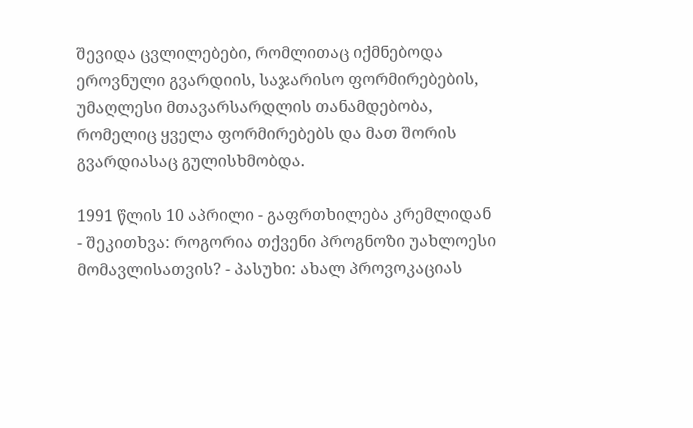შევიდა ცვლილებები, რომლითაც იქმნებოდა ეროვნული გვარდიის, საჯარისო ფორმირებების, უმაღლესი მთავარსარდლის თანამდებობა, რომელიც ყველა ფორმირებებს და მათ შორის გვარდიასაც გულისხმობდა.

1991 წლის 10 აპრილი - გაფრთხილება კრემლიდან
- შეკითხვა: როგორია თქვენი პროგნოზი უახლოესი მომავლისათვის? - პასუხი: ახალ პროვოკაციას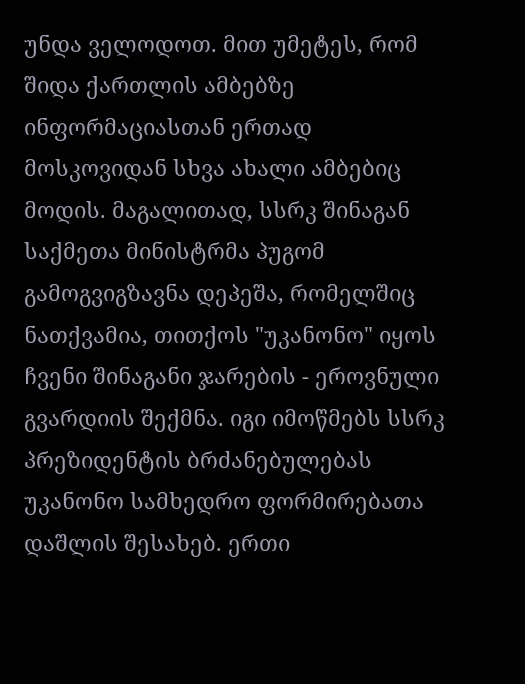უნდა ველოდოთ. მით უმეტეს, რომ შიდა ქართლის ამბებზე ინფორმაციასთან ერთად მოსკოვიდან სხვა ახალი ამბებიც მოდის. მაგალითად, სსრკ შინაგან საქმეთა მინისტრმა პუგომ გამოგვიგზავნა დეპეშა, რომელშიც ნათქვამია, თითქოს "უკანონო" იყოს ჩვენი შინაგანი ჯარების - ეროვნული გვარდიის შექმნა. იგი იმოწმებს სსრკ პრეზიდენტის ბრძანებულებას უკანონო სამხედრო ფორმირებათა დაშლის შესახებ. ერთი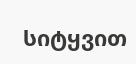სიტყვით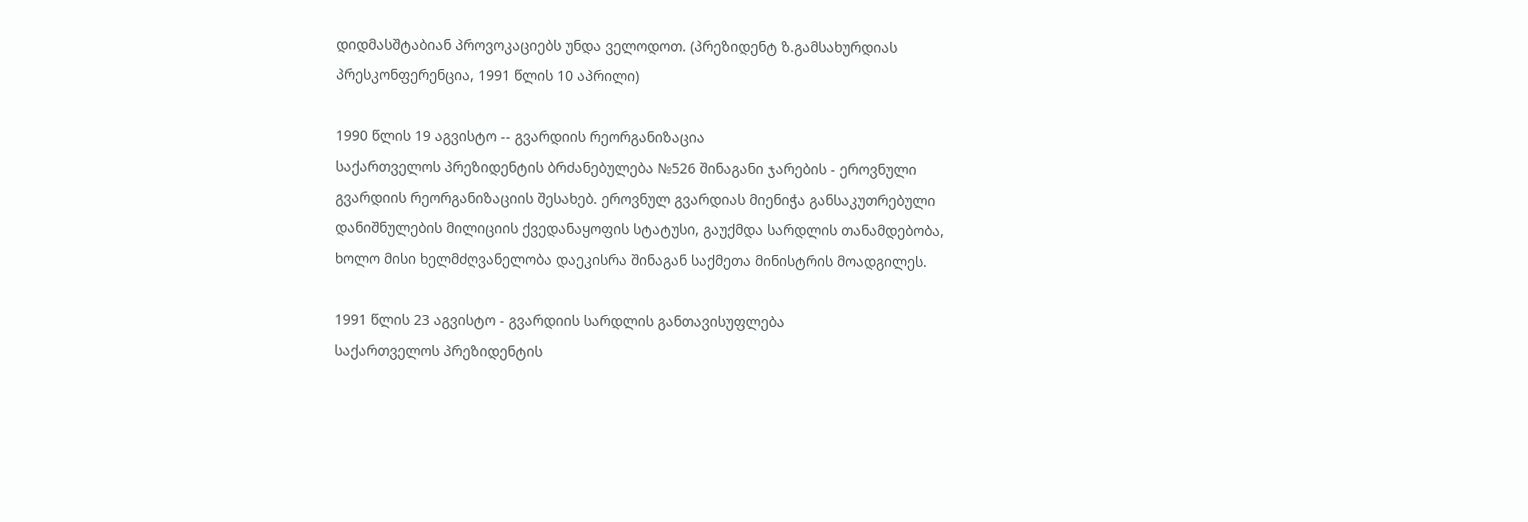დიდმასშტაბიან პროვოკაციებს უნდა ველოდოთ. (პრეზიდენტ ზ.გამსახურდიას პრესკონფერენცია, 1991 წლის 10 აპრილი)

1990 წლის 19 აგვისტო -- გვარდიის რეორგანიზაცია
საქართველოს პრეზიდენტის ბრძანებულება №526 შინაგანი ჯარების - ეროვნული გვარდიის რეორგანიზაციის შესახებ. ეროვნულ გვარდიას მიენიჭა განსაკუთრებული დანიშნულების მილიციის ქვედანაყოფის სტატუსი, გაუქმდა სარდლის თანამდებობა, ხოლო მისი ხელმძღვანელობა დაეკისრა შინაგან საქმეთა მინისტრის მოადგილეს.

1991 წლის 23 აგვისტო - გვარდიის სარდლის განთავისუფლება
საქართველოს პრეზიდენტის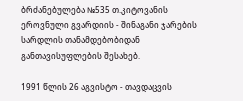ბრძანებულება №535 თ.კიტოვანის ეროვნული გვარდიის - შინაგანი ჯარების სარდლის თანამდებობიდან განთავისუფლების შესახებ.

1991 წლის 26 აგვისტო - თავდაცვის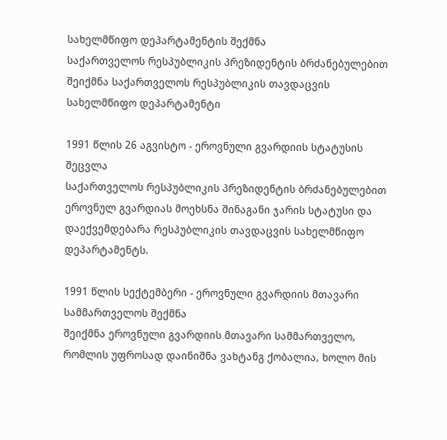სახელმწიფო დეპარტამენტის შექმნა
საქართველოს რესპუბლიკის პრეზიდენტის ბრძანებულებით შეიქმნა საქართველოს რესპუბლიკის თავდაცვის სახელმწიფო დეპარტამენტი

1991 წლის 26 აგვისტო - ეროვნული გვარდიის სტატუსის შეცვლა
საქართველოს რესპუბლიკის პრეზიდენტის ბრძანებულებით ეროვნულ გვარდიას მოეხსნა შინაგანი ჯარის სტატუსი და დაექვემდებარა რესპუბლიკის თავდაცვის სახელმწიფო დეპარტამენტს.

1991 წლის სექტემბერი - ეროვნული გვარდიის მთავარი სამმართველოს შექმნა
შეიქმნა ეროვნული გვარდიის მთავარი სამმართველო, რომლის უფროსად დაინიშნა ვახტანგ ქობალია, ხოლო მის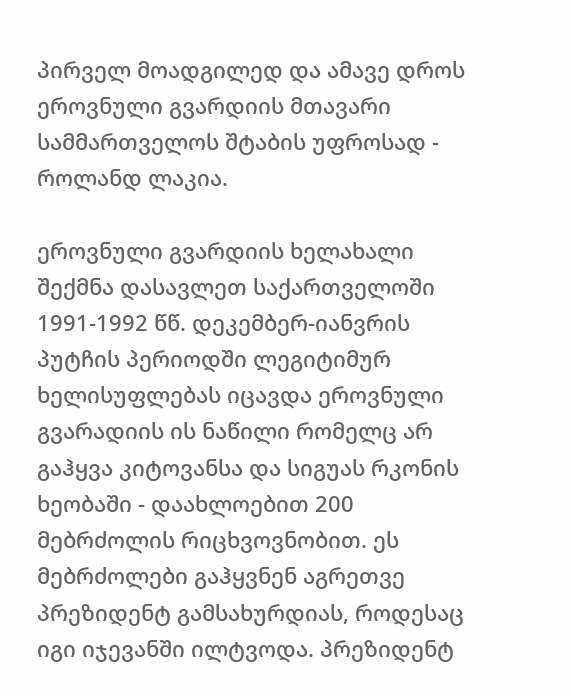პირველ მოადგილედ და ამავე დროს ეროვნული გვარდიის მთავარი სამმართველოს შტაბის უფროსად - როლანდ ლაკია.

ეროვნული გვარდიის ხელახალი შექმნა დასავლეთ საქართველოში
1991-1992 წწ. დეკემბერ-იანვრის პუტჩის პერიოდში ლეგიტიმურ ხელისუფლებას იცავდა ეროვნული გვარადიის ის ნაწილი რომელც არ გაჰყვა კიტოვანსა და სიგუას რკონის ხეობაში - დაახლოებით 200 მებრძოლის რიცხვოვნობით. ეს მებრძოლები გაჰყვნენ აგრეთვე პრეზიდენტ გამსახურდიას, როდესაც იგი იჯევანში ილტვოდა. პრეზიდენტ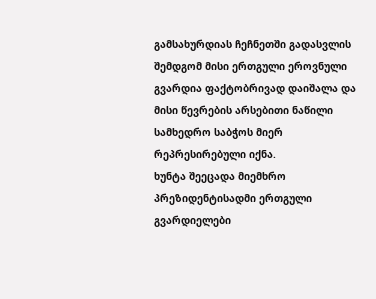გამსახურდიას ჩეჩნეთში გადასვლის შემდგომ მისი ერთგული ეროვნული გვარდია ფაქტობრივად დაიშალა და მისი წევრების არსებითი ნაწილი სამხედრო საბჭოს მიერ რეპრესირებული იქნა.
ხუნტა შეეცადა მიემხრო პრეზიდენტისადმი ერთგული გვარდიელები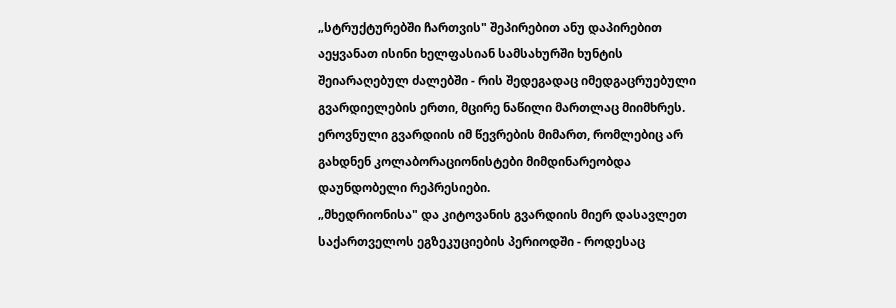„სტრუქტურებში ჩართვის" შეპირებით ანუ დაპირებით აეყვანათ ისინი ხელფასიან სამსახურში ხუნტის შეიარაღებულ ძალებში - რის შედეგადაც იმედგაცრუებული გვარდიელების ერთი, მცირე ნაწილი მართლაც მიიმხრეს. ეროვნული გვარდიის იმ წევრების მიმართ, რომლებიც არ გახდნენ კოლაბორაციონისტები მიმდინარეობდა დაუნდობელი რეპრესიები.
„მხედრიონისა" და კიტოვანის გვარდიის მიერ დასავლეთ საქართველოს ეგზეკუციების პერიოდში - როდესაც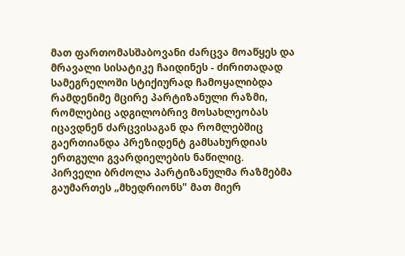მათ ფართომასშაბოვანი ძარცვა მოაწყეს და მრავალი სისატიკე ჩაიდინეს - ძირითადად სამეგრელოში სტიქიურად ჩამოყალიბდა რამდენიმე მცირე პარტიზანული რაზმი, რომლებიც ადგილობრივ მოსახლეობას იცავდნენ ძარცვისაგან და რომლებშიც გაერთიანდა პრეზიდენტ გამსახურდიას ერთგული გვარდიელების ნაწილიც.
პირველი ბრძოლა პარტიზანულმა რაზმებმა გაუმართეს „მხედრიონს" მათ მიერ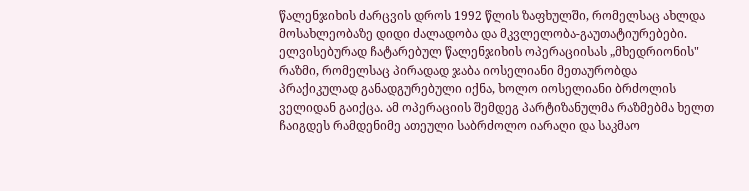წალენჯიხის ძარცვის დროს 1992 წლის ზაფხულში, რომელსაც ახლდა მოსახლეობაზე დიდი ძალადობა და მკვლელობა-გაუთატიურებები. ელვისებურად ჩატარებულ წალენჯიხის ოპერაციისას „მხედრიონის" რაზმი, რომელსაც პირადად ჯაბა იოსელიანი მეთაურობდა პრაქიკულად განადგურებული იქნა, ხოლო იოსელიანი ბრძოლის ველიდან გაიქცა. ამ ოპერაციის შემდეგ პარტიზანულმა რაზმებმა ხელთ ჩაიგდეს რამდენიმე ათეული საბრძოლო იარაღი და საკმაო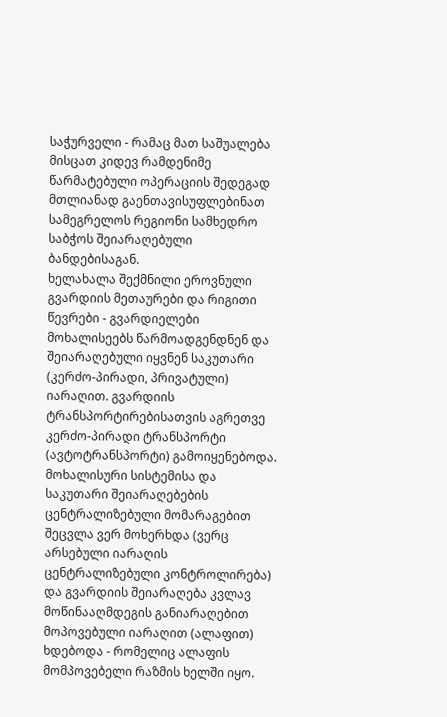საჭურველი - რამაც მათ საშუალება მისცათ კიდევ რამდენიმე წარმატებული ოპერაციის შედეგად მთლიანად გაენთავისუფლებინათ სამეგრელოს რეგიონი სამხედრო საბჭოს შეიარაღებული ბანდებისაგან.
ხელახალა შექმნილი ეროვნული გვარდიის მეთაურები და რიგითი წევრები - გვარდიელები მოხალისეებს წარმოადგენდნენ და შეიარაღებული იყვნენ საკუთარი (კერძო-პირადი, პრივატული) იარაღით. გვარდიის ტრანსპორტირებისათვის აგრეთვე კერძო-პირადი ტრანსპორტი (ავტოტრანსპორტი) გამოიყენებოდა. მოხალისური სისტემისა და საკუთარი შეიარაღებების ცენტრალიზებული მომარაგებით შეცვლა ვერ მოხერხდა (ვერც არსებული იარაღის ცენტრალიზებული კონტროლირება) და გვარდიის შეიარაღება კვლავ მოწინააღმდეგის განიარაღებით მოპოვებული იარაღით (ალაფით) ხდებოდა - რომელიც ალაფის მომპოვებელი რაზმის ხელში იყო.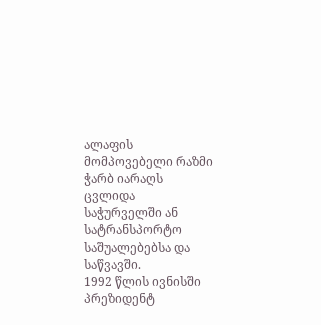ალაფის მომპოვებელი რაზმი ჭარბ იარაღს ცვლიდა საჭურველში ან სატრანსპორტო საშუალებებსა და საწვავში.
1992 წლის ივნისში პრეზიდენტ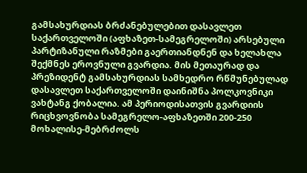გამსახურდიას ბრძანებულებით დასავლეთ საქართველოში (აფხაზეთ-სამეგრელოში) არსებული პარტიზანული რაზმები გაერთიანდნენ და ხელახლა შექმნეს ეროვნული გვარდია. მის მეთაურად და პრეზიდენტ გამსახურდიას სამხედრო რწმუნებულად დასავლეთ საქართველოში დაინიშნა პოლკოვნიკი ვახტანგ ქობალია. ამ პერიოდისათვის გვარდიის რიცხვოვნობა სამეგრელო-აფხაზეთში 200-250 მოხალისე-მებრძოლს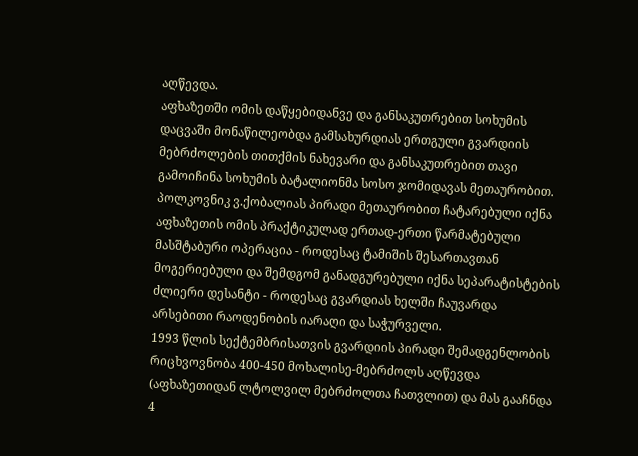აღწევდა.
აფხაზეთში ომის დაწყებიდანვე და განსაკუთრებით სოხუმის დაცვაში მონაწილეობდა გამსახურდიას ერთგული გვარდიის მებრძოლების თითქმის ნახევარი და განსაკუთრებით თავი გამოიჩინა სოხუმის ბატალიონმა სოსო ჯომიდავას მეთაურობით.
პოლკოვნიკ ვ.ქობალიას პირადი მეთაურობით ჩატარებული იქნა აფხაზეთის ომის პრაქტიკულად ერთად-ერთი წარმატებული მასშტაბური ოპერაცია - როდესაც ტამიშის შესართავთან მოგერიებული და შემდგომ განადგურებული იქნა სეპარატისტების ძლიერი დესანტი - როდესაც გვარდიას ხელში ჩაუვარდა არსებითი რაოდენობის იარაღი და საჭურველი.
1993 წლის სექტემბრისათვის გვარდიის პირადი შემადგენლობის რიცხვოვნობა 400-450 მოხალისე-მებრძოლს აღწევდა (აფხაზეთიდან ლტოლვილ მებრძოლთა ჩათვლით) და მას გააჩნდა 4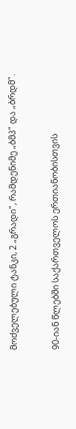მოძველებული ტანკი, 2 „გრადი", რამდენიმე „ბმპ" და „ბრდმ".

90-იან წლებში საქართველოს ერთიანობისთვის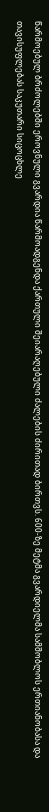წარმოებულ ბრძოლებში ეროვნული გვარდია წარმოადგენდა ქართული შეიარაღებული ძალების ძირითად ბირთვს. 600-ზე მეტმა გვარდიელმა სამშობლოს ერთიანობასა და თავისუფლებას საკუთარი სიცოცხლე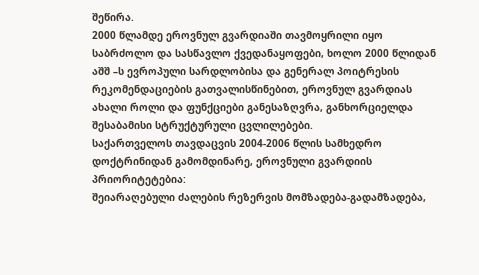შეწირა.
2000 წლამდე ეროვნულ გვარდიაში თავმოყრილი იყო საბრძოლო და სასწავლო ქვედანაყოფები, ხოლო 2000 წლიდან აშშ –ს ევროპული სარდლობისა და გენერალ პოიტრესის რეკომენდაციების გათვალისწინებით, ეროვნულ გვარდიას ახალი როლი და ფუნქციები განესაზღვრა, განხორციელდა შესაბამისი სტრუქტურული ცვლილებები.
საქართველოს თავდაცვის 2004-2006 წლის სამხედრო დოქტრინიდან გამომდინარე, ეროვნული გვარდიის პრიორიტეტებია:
შეიარაღებული ძალების რეზერვის მომზადება-გადამზადება,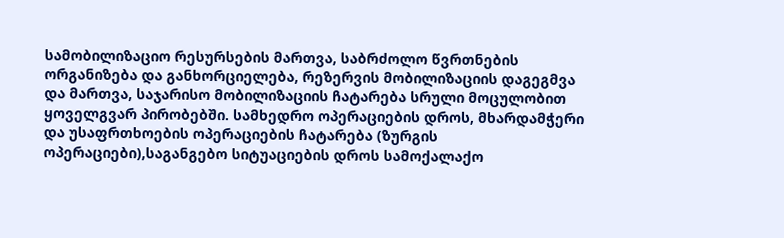სამობილიზაციო რესურსების მართვა, საბრძოლო წვრთნების ორგანიზება და განხორციელება, რეზერვის მობილიზაციის დაგეგმვა და მართვა, საჯარისო მობილიზაციის ჩატარება სრული მოცულობით ყოველგვარ პირობებში. სამხედრო ოპერაციების დროს, მხარდამჭერი და უსაფრთხოების ოპერაციების ჩატარება (ზურგის ოპერაციები),საგანგებო სიტუაციების დროს სამოქალაქო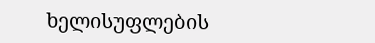ხელისუფლების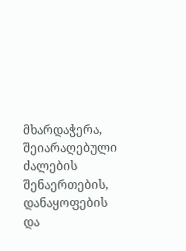მხარდაჭერა, შეიარაღებული ძალების შენაერთების, დანაყოფების და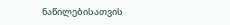ნაწილებისათვის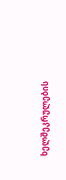ხელშეკრულების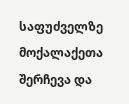საფუძველზე მოქალაქეთა შერჩევა და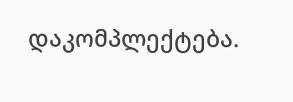დაკომპლექტება.